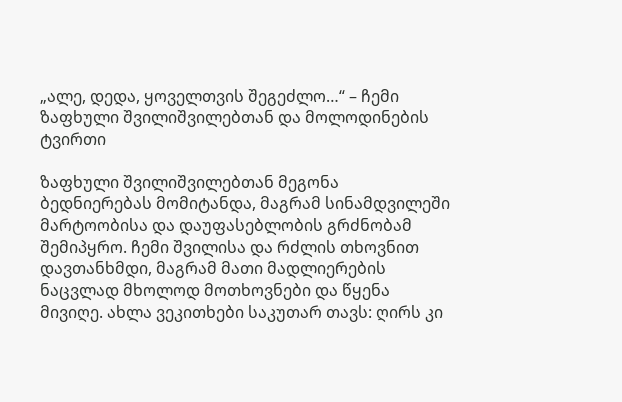„ალე, დედა, ყოველთვის შეგეძლო…“ – ჩემი ზაფხული შვილიშვილებთან და მოლოდინების ტვირთი

ზაფხული შვილიშვილებთან მეგონა ბედნიერებას მომიტანდა, მაგრამ სინამდვილეში მარტოობისა და დაუფასებლობის გრძნობამ შემიპყრო. ჩემი შვილისა და რძლის თხოვნით დავთანხმდი, მაგრამ მათი მადლიერების ნაცვლად მხოლოდ მოთხოვნები და წყენა მივიღე. ახლა ვეკითხები საკუთარ თავს: ღირს კი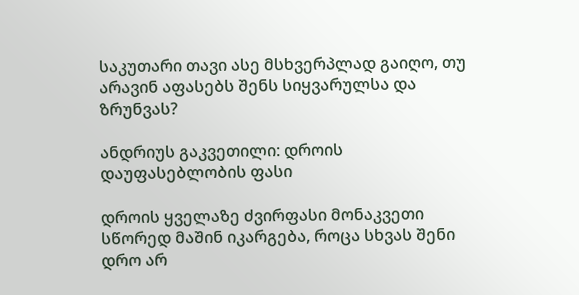საკუთარი თავი ასე მსხვერპლად გაიღო, თუ არავინ აფასებს შენს სიყვარულსა და ზრუნვას?

ანდრიუს გაკვეთილი: დროის დაუფასებლობის ფასი

დროის ყველაზე ძვირფასი მონაკვეთი სწორედ მაშინ იკარგება, როცა სხვას შენი დრო არ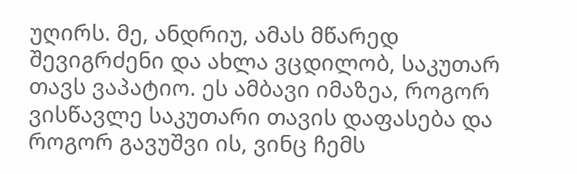უღირს. მე, ანდრიუ, ამას მწარედ შევიგრძენი და ახლა ვცდილობ, საკუთარ თავს ვაპატიო. ეს ამბავი იმაზეა, როგორ ვისწავლე საკუთარი თავის დაფასება და როგორ გავუშვი ის, ვინც ჩემს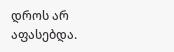დროს არ აფასებდა.